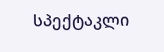სპექტაკლი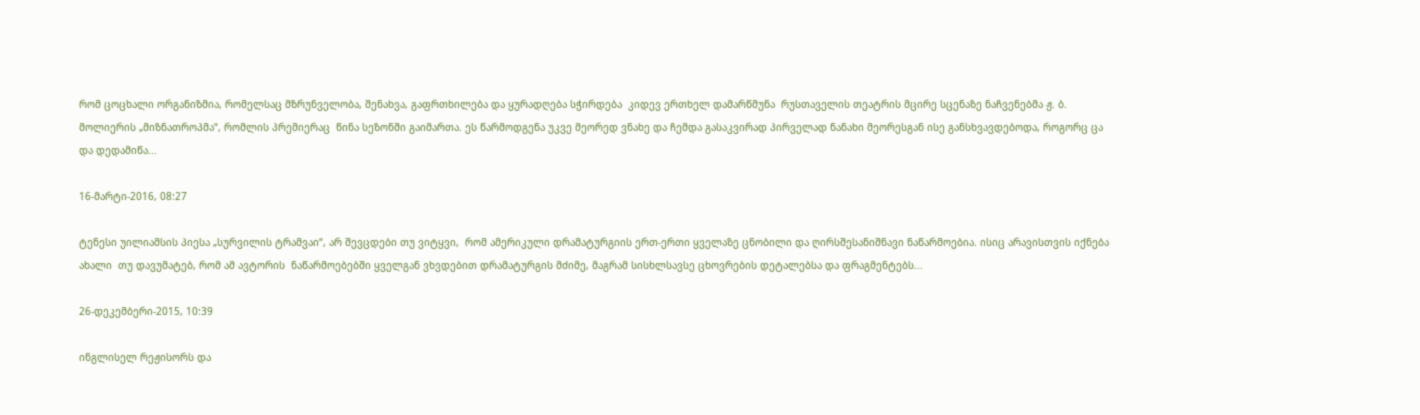რომ ცოცხალი ორგანიზმია, რომელსაც მზრუნველობა, შენახვა, გაფრთხილება და ყურადღება სჭირდება  კიდევ ერთხელ დამარწმუნა  რუსთაველის თეატრის მცირე სცენაზე ნაჩვენებმა ჟ. ბ. მოლიერის „მიზნათროპმა“, რომლის პრემიერაც  წინა სეზონში გაიმართა. ეს წარმოდგენა უკვე მეორედ ვნახე და ჩემდა გასაკვირად პირველად ნანახი მეორესგან ისე განსხვავდებოდა, როგორც ცა და დედამიწა...

16-მარტი-2016, 08:27

ტენესი უილიამსის პიესა „სურვილის ტრამვაი“, არ შევცდები თუ ვიტყვი,  რომ ამერიკული დრამატურგიის ერთ-ერთი ყველაზე ცნობილი და ღირსშესანიშნავი ნაწარმოებია. ისიც არავისთვის იქნება ახალი  თუ დავუმატებ, რომ ამ ავტორის  ნაწარმოებებში ყველგან ვხვდებით დრამატურგის მძიმე, მაგრამ სისხლსავსე ცხოვრების დეტალებსა და ფრაგმენტებს...

26-დეკემბერი-2015, 10:39

ინგლისელ რეჟისორს და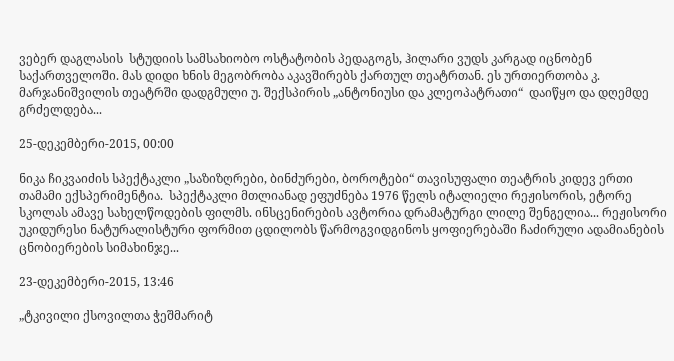ვებერ დაგლასის  სტუდიის სამსახიობო ოსტატობის პედაგოგს, ჰილარი ვუდს კარგად იცნობენ საქართველოში. მას დიდი ხნის მეგობრობა აკავშირებს ქართულ თეატრთან. ეს ურთიერთობა კ. მარჯანიშვილის თეატრში დადგმული უ. შექსპირის „ანტონიუსი და კლეოპატრათი“  დაიწყო და დღემდე გრძელდება...

25-დეკემბერი-2015, 00:00

ნიკა ჩიკვაიძის სპექტაკლი „საზიზღრები, ბინძურები, ბოროტები“ თავისუფალი თეატრის კიდევ ერთი თამამი ექსპერიმენტია.  სპექტაკლი მთლიანად ეფუძნება 1976 წელს იტალიელი რეჟისორის, ეტორე სკოლას ამავე სახელწოდების ფილმს. ინსცენირების ავტორია დრამატურგი ლილე შენგელია... რეჟისორი  უკიდურესი ნატურალისტური ფორმით ცდილობს წარმოგვიდგინოს ყოფიერებაში ჩაძირული ადამიანების ცნობიერების სიმახინჯე...

23-დეკემბერი-2015, 13:46

„ტკივილი ქსოვილთა ჭეშმარიტ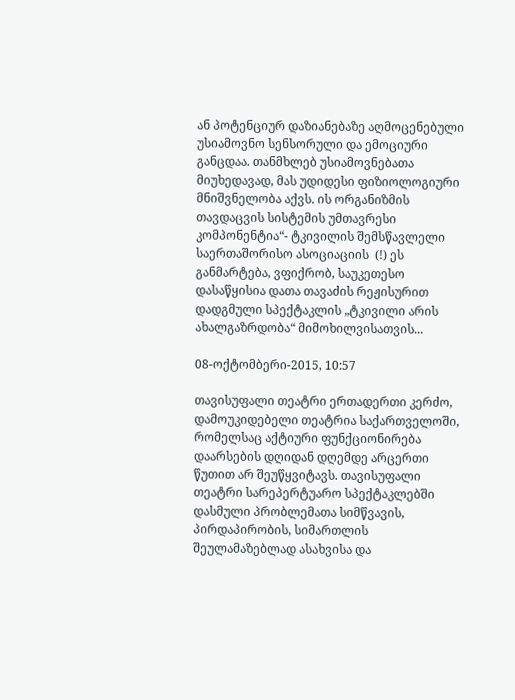ან პოტენციურ დაზიანებაზე აღმოცენებული უსიამოვნო სენსორული და ემოციური განცდაა. თანმხლებ უსიამოვნებათა მიუხედავად, მას უდიდესი ფიზიოლოგიური მნიშვნელობა აქვს. ის ორგანიზმის თავდაცვის სისტემის უმთავრესი კომპონენტია“- ტკივილის შემსწავლელი საერთაშორისო ასოციაციის  (!) ეს განმარტება, ვფიქრობ, საუკეთესო დასაწყისია დათა თავაძის რეჟისურით დადგმული სპექტაკლის „ტკივილი არის ახალგაზრდობა“ მიმოხილვისათვის...

08-ოქტომბერი-2015, 10:57

თავისუფალი თეატრი ერთადერთი კერძო, დამოუკიდებელი თეატრია საქართველოში, რომელსაც აქტიური ფუნქციონირება დაარსების დღიდან დღემდე არცერთი წუთით არ შეუწყვიტავს. თავისუფალი თეატრი სარეპერტუარო სპექტაკლებში დასმული პრობლემათა სიმწვავის, პირდაპირობის, სიმართლის შეულამაზებლად ასახვისა და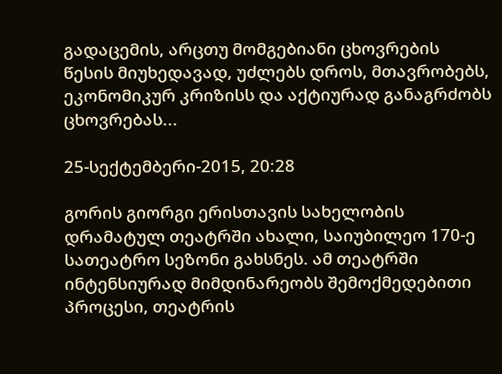გადაცემის, არცთუ მომგებიანი ცხოვრების წესის მიუხედავად, უძლებს დროს, მთავრობებს, ეკონომიკურ კრიზისს და აქტიურად განაგრძობს ცხოვრებას...

25-სექტემბერი-2015, 20:28

გორის გიორგი ერისთავის სახელობის დრამატულ თეატრში ახალი, საიუბილეო 170-ე სათეატრო სეზონი გახსნეს. ამ თეატრში ინტენსიურად მიმდინარეობს შემოქმედებითი პროცესი, თეატრის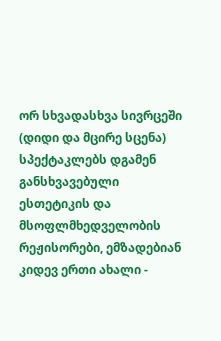ორ სხვადასხვა სივრცეში (დიდი და მცირე სცენა) სპექტაკლებს დგამენ განსხვავებული ესთეტიკის და მსოფლმხედველობის რეჟისორები, ემზადებიან კიდევ ერთი ახალი -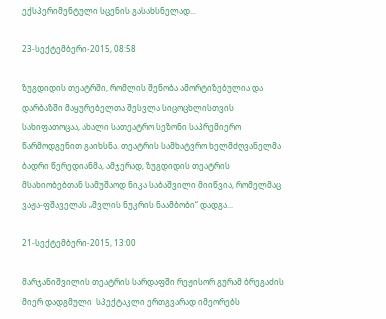ექსპერიმენტული სცენის გასახსნელად...

23-სექტემბერი-2015, 08:58

ზუგდიდის თეატრში, რომლის შენობა ამორტიზებულია და დარბაზში მაყურებელთა შესვლა სიცოცხლისთვის სახიფათოცაა, ახალი სათეატრო სეზონი საპრემიერო წარმოდგენით გაიხსნა. თეატრის სამხატვრო ხელმძღვანელმა ბადრი წერედიანმა, ამჯერად, ზუგდიდის თეატრის მსახიობებთან სამუშაოდ ნიკა საბაშვილი მიიწვია, რომელმაც ვაჟა-ფშაველას „შვლის ნუკრის ნაამბობი“ დადგა...

21-სექტემბერი-2015, 13:00

მარჯანიშვილის თეატრის სარდაფში რეჟისორ გურამ ბრეგაძის მიერ დადგმული  სპექტაკლი ერთგვარად იმეორებს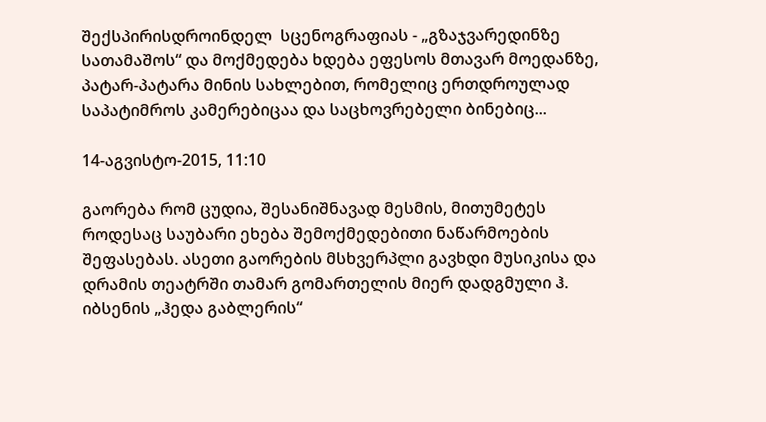შექსპირისდროინდელ  სცენოგრაფიას - „გზაჯვარედინზე სათამაშოს“ და მოქმედება ხდება ეფესოს მთავარ მოედანზე, პატარ-პატარა მინის სახლებით, რომელიც ერთდროულად საპატიმროს კამერებიცაა და საცხოვრებელი ბინებიც...

14-აგვისტო-2015, 11:10

გაორება რომ ცუდია, შესანიშნავად მესმის, მითუმეტეს როდესაც საუბარი ეხება შემოქმედებითი ნაწარმოების შეფასებას. ასეთი გაორების მსხვერპლი გავხდი მუსიკისა და დრამის თეატრში თამარ გომართელის მიერ დადგმული ჰ. იბსენის „ჰედა გაბლერის“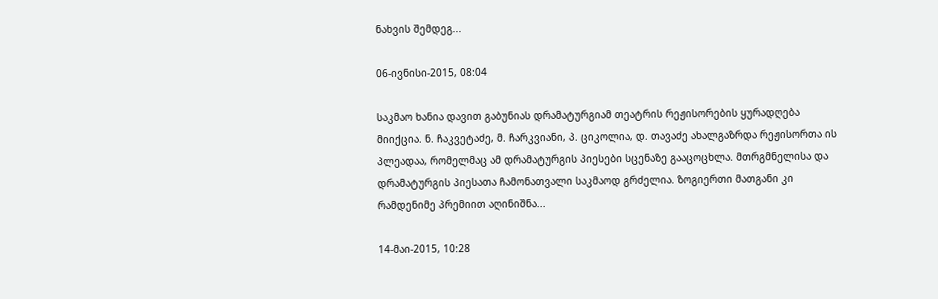ნახვის შემდეგ...

06-ივნისი-2015, 08:04

საკმაო ხანია დავით გაბუნიას დრამატურგიამ თეატრის რეჟისორების ყურადღება მიიქცია. ნ. ჩაკვეტაძე, მ. ჩარკვიანი, პ. ციკოლია, დ. თავაძე ახალგაზრდა რეჟისორთა ის პლეადაა, რომელმაც ამ დრამატურგის პიესები სცენაზე გააცოცხლა. მთრგმნელისა და დრამატურგის პიესათა ჩამონათვალი საკმაოდ გრძელია. ზოგიერთი მათგანი კი რამდენიმე პრემიით აღინიშნა...

14-მაი-2015, 10:28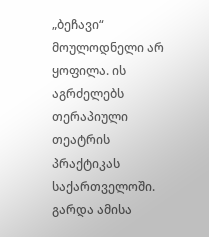„ბეჩავი“ მოულოდნელი არ ყოფილა. ის აგრძელებს თერაპიული თეატრის პრაქტიკას საქართველოში.  გარდა ამისა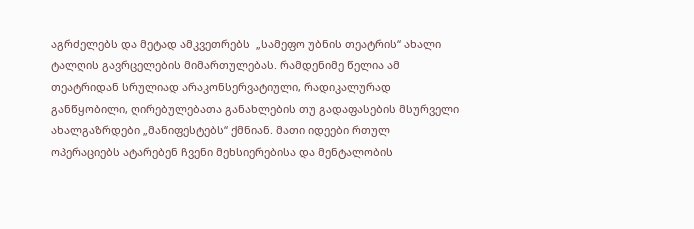აგრძელებს და მეტად ამკვეთრებს  „სამეფო უბნის თეატრის“ ახალი ტალღის გავრცელების მიმართულებას. რამდენიმე წელია ამ თეატრიდან სრულიად არაკონსერვატიული, რადიკალურად განწყობილი, ღირებულებათა განახლების თუ გადაფასების მსურველი ახალგაზრდები „მანიფესტებს“ ქმნიან. მათი იდეები რთულ ოპერაციებს ატარებენ ჩვენი მეხსიერებისა და მენტალობის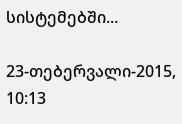სისტემებში...

23-თებერვალი-2015, 10:13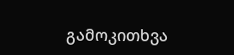გამოკითხვა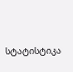სტატისტიკა